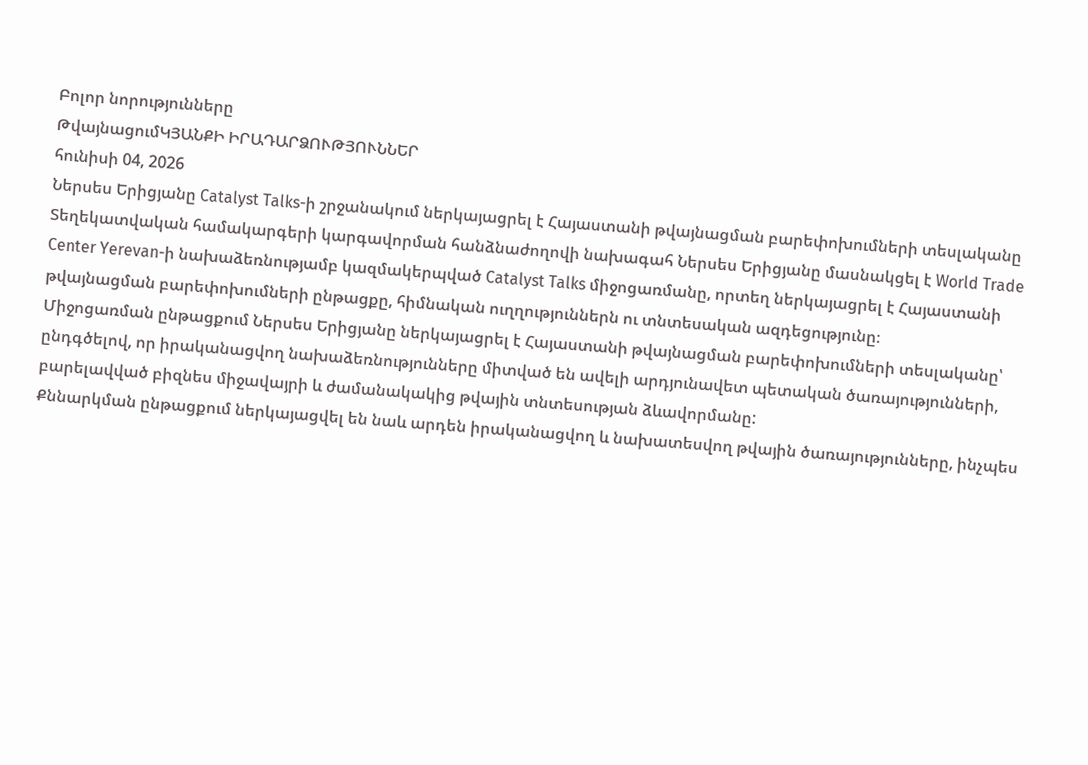Բոլոր նորությունները
ԹվայնացումԿՅԱՆՔԻ ԻՐԱԴԱՐՁՈՒԹՅՈՒՆՆԵՐ
հունիսի 04, 2026
Ներսես Երիցյանը Catalyst Talks-ի շրջանակում ներկայացրել է Հայաստանի թվայնացման բարեփոխումների տեսլականը
Տեղեկատվական համակարգերի կարգավորման հանձնաժողովի նախագահ Ներսես Երիցյանը մասնակցել է World Trade Center Yerevan-ի նախաձեռնությամբ կազմակերպված Catalyst Talks միջոցառմանը, որտեղ ներկայացրել է Հայաստանի թվայնացման բարեփոխումների ընթացքը, հիմնական ուղղություններն ու տնտեսական ազդեցությունը։
Միջոցառման ընթացքում Ներսես Երիցյանը ներկայացրել է Հայաստանի թվայնացման բարեփոխումների տեսլականը՝ ընդգծելով, որ իրականացվող նախաձեռնությունները միտված են ավելի արդյունավետ պետական ծառայությունների, բարելավված բիզնես միջավայրի և ժամանակակից թվային տնտեսության ձևավորմանը:
Քննարկման ընթացքում ներկայացվել են նաև արդեն իրականացվող և նախատեսվող թվային ծառայությունները, ինչպես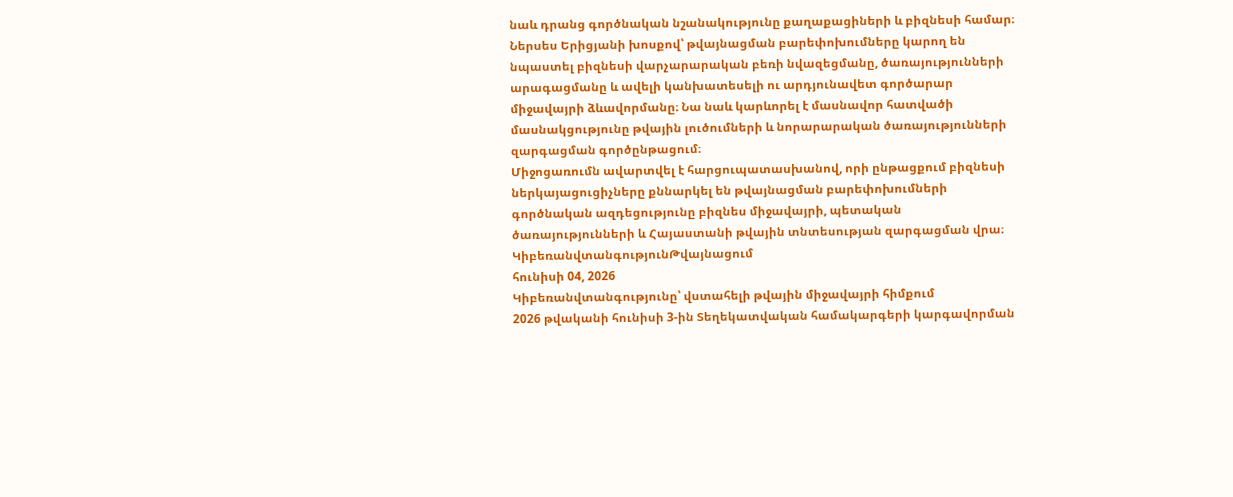նաև դրանց գործնական նշանակությունը քաղաքացիների և բիզնեսի համար։
Ներսես Երիցյանի խոսքով՝ թվայնացման բարեփոխումները կարող են նպաստել բիզնեսի վարչարարական բեռի նվազեցմանը, ծառայությունների արագացմանը և ավելի կանխատեսելի ու արդյունավետ գործարար միջավայրի ձևավորմանը։ Նա նաև կարևորել է մասնավոր հատվածի մասնակցությունը թվային լուծումների և նորարարական ծառայությունների զարգացման գործընթացում։
Միջոցառումն ավարտվել է հարցուպատասխանով, որի ընթացքում բիզնեսի ներկայացուցիչները քննարկել են թվայնացման բարեփոխումների գործնական ազդեցությունը բիզնես միջավայրի, պետական ծառայությունների և Հայաստանի թվային տնտեսության զարգացման վրա։
ԿիբեռանվտանգությունԹվայնացում
հունիսի 04, 2026
Կիբեռանվտանգությունը՝ վստահելի թվային միջավայրի հիմքում
2026 թվականի հունիսի 3-ին Տեղեկատվական համակարգերի կարգավորման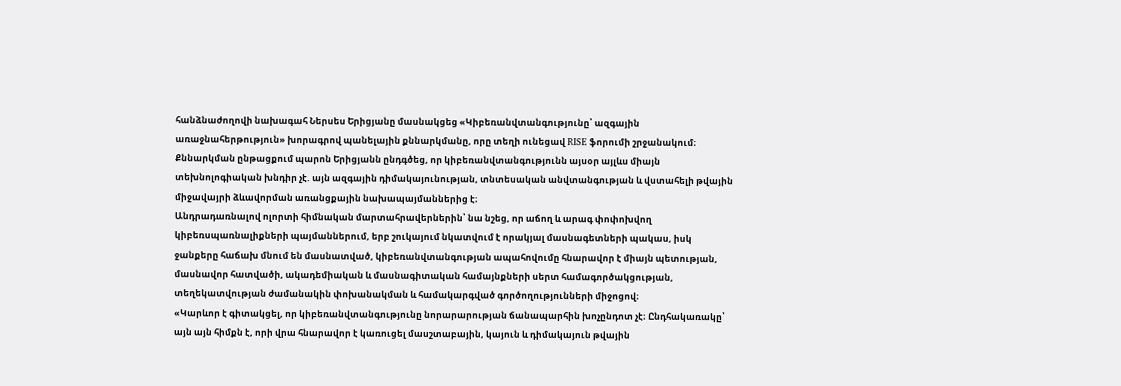հանձնաժողովի նախագահ Ներսես Երիցյանը մասնակցեց «Կիբեռանվտանգությունը՝ ազգային առաջնահերթություն» խորագրով պանելային քննարկմանը, որը տեղի ունեցավ RISE ֆորումի շրջանակում։
Քննարկման ընթացքում պարոն Երիցյանն ընդգծեց, որ կիբեռանվտանգությունն այսօր այլևս միայն տեխնոլոգիական խնդիր չէ. այն ազգային դիմակայունության, տնտեսական անվտանգության և վստահելի թվային միջավայրի ձևավորման առանցքային նախապայմաններից է։
Անդրադառնալով ոլորտի հիմնական մարտահրավերներին՝ նա նշեց, որ աճող և արագ փոփոխվող կիբեռսպառնալիքների պայմաններում, երբ շուկայում նկատվում է որակյալ մասնագետների պակաս, իսկ ջանքերը հաճախ մնում են մասնատված, կիբեռանվտանգության ապահովումը հնարավոր է միայն պետության, մասնավոր հատվածի, ակադեմիական և մասնագիտական համայնքների սերտ համագործակցության, տեղեկատվության ժամանակին փոխանակման և համակարգված գործողությունների միջոցով։
«Կարևոր է գիտակցել, որ կիբեռանվտանգությունը նորարարության ճանապարհին խոչընդոտ չէ։ Ընդհակառակը՝ այն այն հիմքն է, որի վրա հնարավոր է կառուցել մասշտաբային, կայուն և դիմակայուն թվային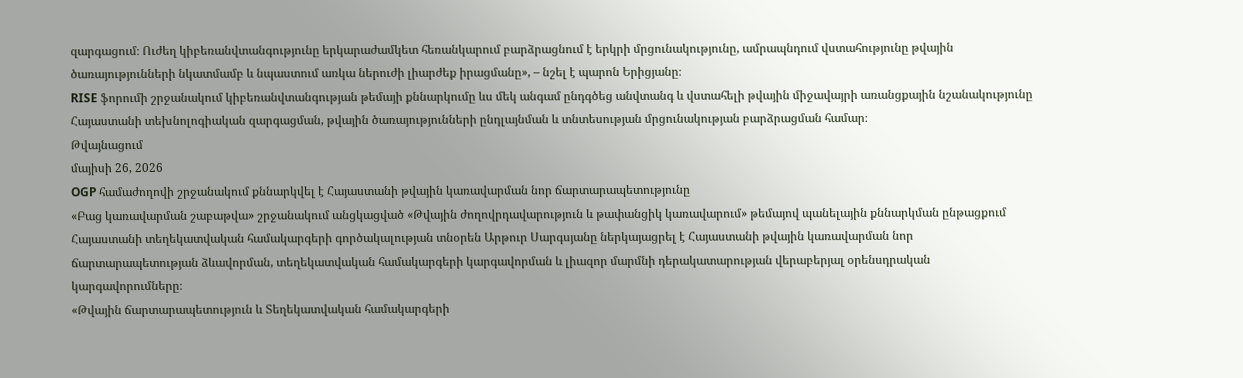զարգացում։ Ուժեղ կիբեռանվտանգությունը երկարաժամկետ հեռանկարում բարձրացնում է երկրի մրցունակությունը, ամրապնդում վստահությունը թվային ծառայությունների նկատմամբ և նպաստում առկա ներուժի լիարժեք իրացմանը», – նշել է պարոն Երիցյանը։
RISE ֆորումի շրջանակում կիբեռանվտանգության թեմայի քննարկումը ևս մեկ անգամ ընդգծեց անվտանգ և վստահելի թվային միջավայրի առանցքային նշանակությունը Հայաստանի տեխնոլոգիական զարգացման, թվային ծառայությունների ընդլայնման և տնտեսության մրցունակության բարձրացման համար։
Թվայնացում
մայիսի 26, 2026
OGP համաժողովի շրջանակում քննարկվել է Հայաստանի թվային կառավարման նոր ճարտարապետությունը
«Բաց կառավարման շաբաթվա» շրջանակում անցկացված «Թվային ժողովրդավարություն և թափանցիկ կառավարում» թեմայով պանելային քննարկման ընթացքում Հայաստանի տեղեկատվական համակարգերի գործակալության տնօրեն Արթուր Սարգսյանը ներկայացրել է Հայաստանի թվային կառավարման նոր ճարտարապետության ձևավորման, տեղեկատվական համակարգերի կարգավորման և լիազոր մարմնի դերակատարության վերաբերյալ օրենսդրական կարգավորումները։
«Թվային ճարտարապետություն և Տեղեկատվական համակարգերի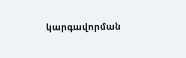կարգավորման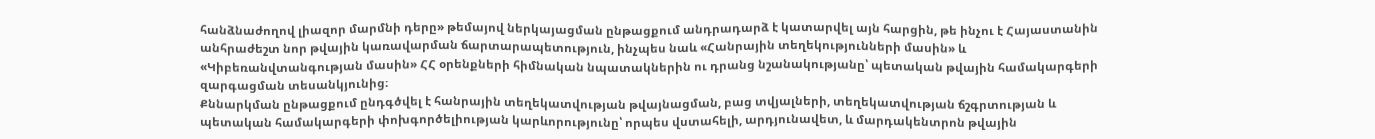հանձնաժողով լիազոր մարմնի դերը» թեմայով ներկայացման ընթացքում անդրադարձ է կատարվել այն հարցին, թե ինչու է Հայաստանին անհրաժեշտ նոր թվային կառավարման ճարտարապետություն, ինչպես նաև «Հանրային տեղեկությունների մասին» և «Կիբեռանվտանգության մասին» ՀՀ օրենքների հիմնական նպատակներին ու դրանց նշանակությանը՝ պետական թվային համակարգերի զարգացման տեսանկյունից։
Քննարկման ընթացքում ընդգծվել է հանրային տեղեկատվության թվայնացման, բաց տվյալների, տեղեկատվության ճշգրտության և պետական համակարգերի փոխգործելիության կարևորությունը՝ որպես վստահելի, արդյունավետ, և մարդակենտրոն թվային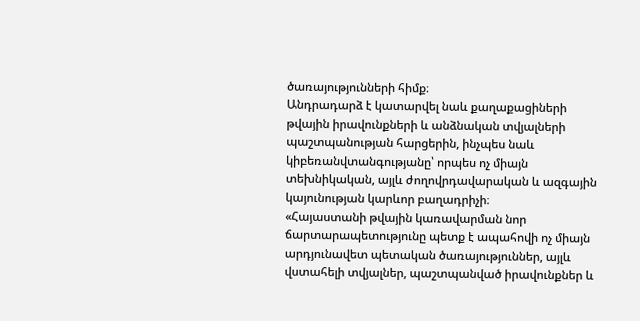ծառայությունների հիմք։
Անդրադարձ է կատարվել նաև քաղաքացիների թվային իրավունքների և անձնական տվյալների պաշտպանության հարցերին, ինչպես նաև կիբեռանվտանգությանը՝ որպես ոչ միայն տեխնիկական, այլև ժողովրդավարական և ազգային կայունության կարևոր բաղադրիչի։
«Հայաստանի թվային կառավարման նոր ճարտարապետությունը պետք է ապահովի ոչ միայն արդյունավետ պետական ծառայություններ, այլև վստահելի տվյալներ, պաշտպանված իրավունքներ և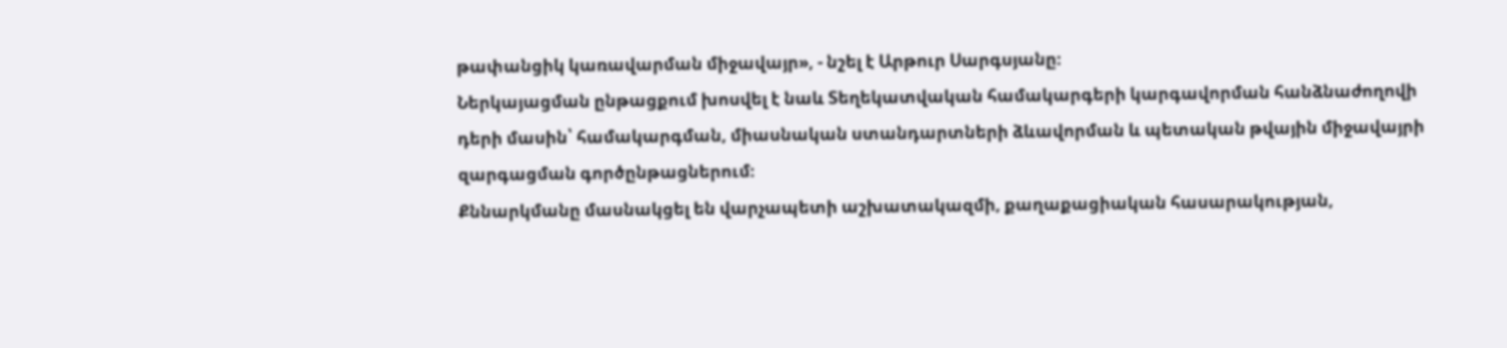թափանցիկ կառավարման միջավայր», - նշել է Արթուր Սարգսյանը։
Ներկայացման ընթացքում խոսվել է նաև Տեղեկատվական համակարգերի կարգավորման հանձնաժողովի դերի մասին՝ համակարգման, միասնական ստանդարտների ձևավորման և պետական թվային միջավայրի զարգացման գործընթացներում։
Քննարկմանը մասնակցել են վարչապետի աշխատակազմի, քաղաքացիական հասարակության,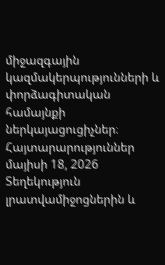միջազգային կազմակերպությունների և փորձագիտական համայնքի ներկայացուցիչներ։
Հայտարարություններ
մայիսի 18, 2026
Տեղեկություն լրատվամիջոցներին և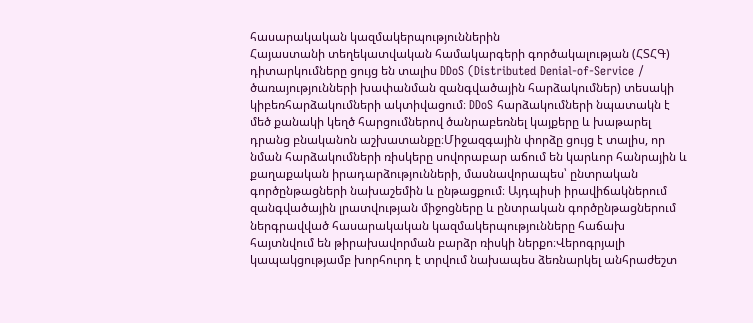հասարակական կազմակերպություններին
Հայաստանի տեղեկատվական համակարգերի գործակալության (ՀՏՀԳ) դիտարկումները ցույց են տալիս DDoS (Distributed Denial-of-Service / ծառայությունների խափանման զանգվածային հարձակումներ) տեսակի կիբեռհարձակումների ակտիվացում։ DDoS հարձակումների նպատակն է մեծ քանակի կեղծ հարցումներով ծանրաբեռնել կայքերը և խաթարել դրանց բնականոն աշխատանքը։Միջազգային փորձը ցույց է տալիս, որ նման հարձակումների ռիսկերը սովորաբար աճում են կարևոր հանրային և քաղաքական իրադարձությունների, մասնավորապես՝ ընտրական գործընթացների նախաշեմին և ընթացքում։ Այդպիսի իրավիճակներում զանգվածային լրատվության միջոցները և ընտրական գործընթացներում ներգրավված հասարակական կազմակերպությունները հաճախ հայտնվում են թիրախավորման բարձր ռիսկի ներքո։Վերոգրյալի կապակցությամբ խորհուրդ է տրվում նախապես ձեռնարկել անհրաժեշտ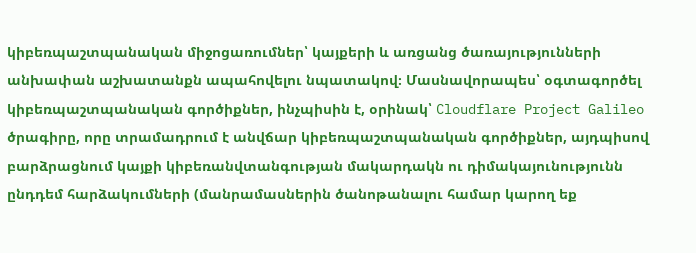կիբեռպաշտպանական միջոցառումներ՝ կայքերի և առցանց ծառայությունների անխափան աշխատանքն ապահովելու նպատակով։ Մասնավորապես՝ օգտագործել կիբեռպաշտպանական գործիքներ, ինչպիսին է, օրինակ՝ Cloudflare Project Galileo ծրագիրը, որը տրամադրում է անվճար կիբեռպաշտպանական գործիքներ, այդպիսով բարձրացնում կայքի կիբեռանվտանգության մակարդակն ու դիմակայունությունն ընդդեմ հարձակումների (մանրամասներին ծանոթանալու համար կարող եք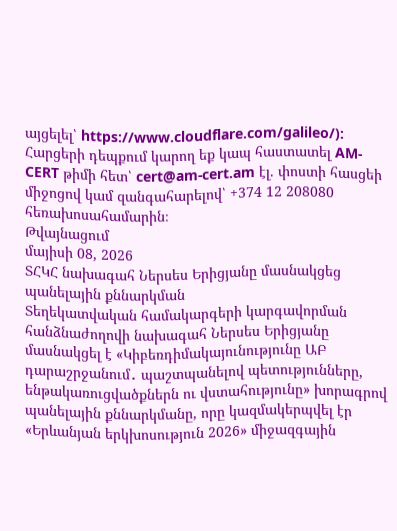այցելել՝ https://www.cloudflare.com/galileo/): Հարցերի դեպքում կարող եք կապ հաստատել AM-CERT թիմի հետ՝ cert@am-cert.am էլ. փոստի հասցեի միջոցով կամ զանգահարելով՝ +374 12 208080 հեռախոսահամարին։
Թվայնացում
մայիսի 08, 2026
ՏՀԿՀ նախագահ Ներսես Երիցյանը մասնակցեց պանելային քննարկման
Տեղեկատվական համակարգերի կարգավորման հանձնաժողովի նախագահ Ներսես Երիցյանը մասնակցել է «Կիբեռդիմակայունությունը ԱԲ դարաշրջանում․ պաշտպանելով պետությունները, ենթակառուցվածքներն ու վստահությունը» խորագրով պանելային քննարկմանը, որը կազմակերպվել էր «Երևանյան երկխոսություն 2026» միջազգային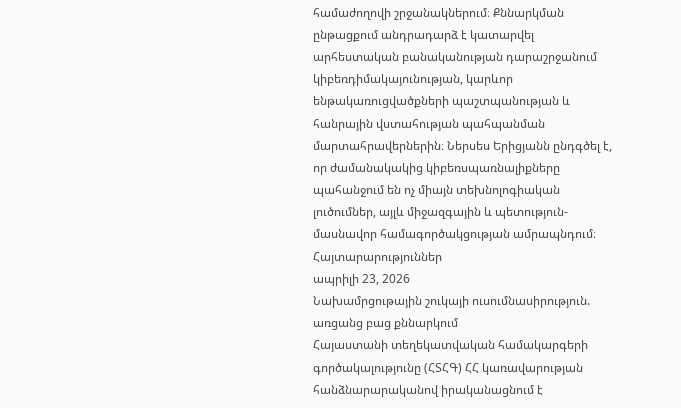համաժողովի շրջանակներում։ Քննարկման ընթացքում անդրադարձ է կատարվել արհեստական բանականության դարաշրջանում կիբեռդիմակայունության, կարևոր ենթակառուցվածքների պաշտպանության և հանրային վստահության պահպանման մարտահրավերներին։ Ներսես Երիցյանն ընդգծել է, որ ժամանակակից կիբեռսպառնալիքները պահանջում են ոչ միայն տեխնոլոգիական լուծումներ, այլև միջազգային և պետություն-մասնավոր համագործակցության ամրապնդում։
Հայտարարություններ
ապրիլի 23, 2026
Նախամրցութային շուկայի ուսումնասիրություն. առցանց բաց քննարկում
Հայաստանի տեղեկատվական համակարգերի գործակալությունը (ՀՏՀԳ) ՀՀ կառավարության հանձնարարականով իրականացնում է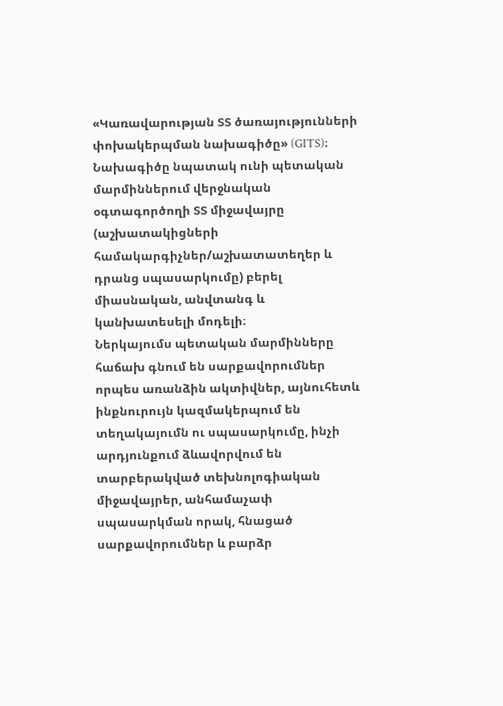«Կառավարության ՏՏ ծառայությունների փոխակերպման նախագիծը» (GITS)։
Նախագիծը նպատակ ունի պետական մարմիններում վերջնական օգտագործողի ՏՏ միջավայրը (աշխատակիցների համակարգիչներ/աշխատատեղեր և դրանց սպասարկումը) բերել միասնական, անվտանգ և կանխատեսելի մոդելի։
Ներկայումս պետական մարմինները հաճախ գնում են սարքավորումներ որպես առանձին ակտիվներ, այնուհետև ինքնուրույն կազմակերպում են տեղակայումն ու սպասարկումը, ինչի արդյունքում ձևավորվում են տարբերակված տեխնոլոգիական միջավայրեր, անհամաչափ սպասարկման որակ, հնացած սարքավորումներ և բարձր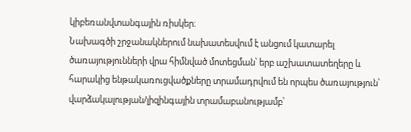կիբեռանվտանգային ռիսկեր։
Նախագծի շրջանակներում նախատեսվում է անցում կատարել ծառայությունների վրա հիմնված մոտեցման՝ երբ աշխատատեղերը և հարակից ենթակառուցվածքները տրամադրվում են որպես ծառայություն՝ վարձակալության/լիզինգային տրամաբանությամբ՝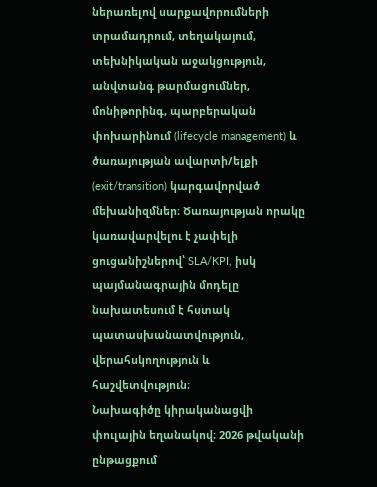ներառելով սարքավորումների տրամադրում, տեղակայում, տեխնիկական աջակցություն, անվտանգ թարմացումներ, մոնիթորինգ, պարբերական փոխարինում (lifecycle management) և ծառայության ավարտի/ելքի (exit/transition) կարգավորված մեխանիզմներ։ Ծառայության որակը կառավարվելու է չափելի ցուցանիշներով՝ SLA/KPI, իսկ պայմանագրային մոդելը նախատեսում է հստակ պատասխանատվություն, վերահսկողություն և հաշվետվություն։
Նախագիծը կիրականացվի փուլային եղանակով։ 2026 թվականի ընթացքում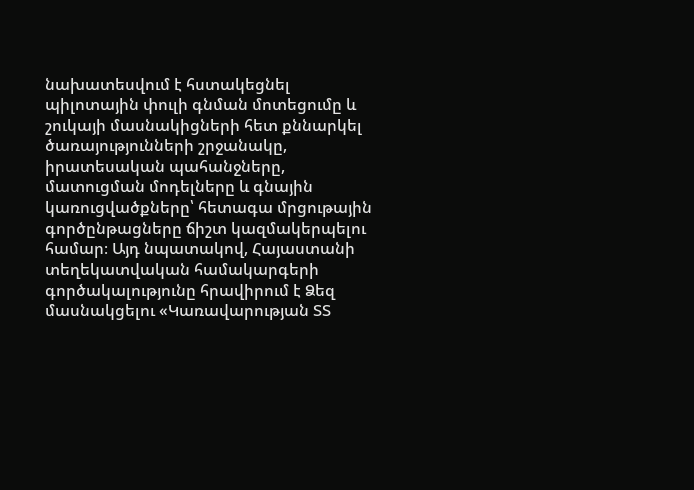նախատեսվում է հստակեցնել պիլոտային փուլի գնման մոտեցումը և շուկայի մասնակիցների հետ քննարկել ծառայությունների շրջանակը, իրատեսական պահանջները, մատուցման մոդելները և գնային կառուցվածքները՝ հետագա մրցութային գործընթացները ճիշտ կազմակերպելու համար։ Այդ նպատակով, Հայաստանի տեղեկատվական համակարգերի գործակալությունը հրավիրում է Ձեզ մասնակցելու «Կառավարության ՏՏ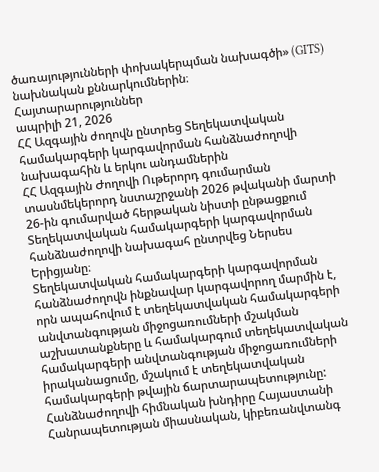ծառայությունների փոխակերպման նախագծի» (GITS) նախնական քննարկումներին։
Հայտարարություններ
ապրիլի 21, 2026
ՀՀ Ազգային ժողովն ընտրեց Տեղեկատվական համակարգերի կարգավորման հանձնաժողովի նախագահին և երկու անդամներին
ՀՀ Ազգային Ժողովի Ութերորդ գումարման տասնմեկերորդ նստաշրջանի 2026 թվականի մարտի 26-ին գումարված հերթական նիստի ընթացքում Տեղեկատվական համակարգերի կարգավորման հանձնաժողովի նախագահ ընտրվեց Ներսես Երիցյանը։
Տեղեկատվական համակարգերի կարգավորման հանձնաժողովն ինքնավար կարգավորող մարմին է, որն ապահովում է տեղեկատվական համակարգերի անվտանգության միջոցառումների մշակման աշխատանքները և համակարգում տեղեկատվական համակարգերի անվտանգության միջոցառումների իրականացումը, մշակում է տեղեկատվական համակարգերի թվային ճարտարապետությունը:
Հանձնաժողովի հիմնական խնդիրը Հայաստանի Հանրապետության միասնական, կիբեռանվտանգ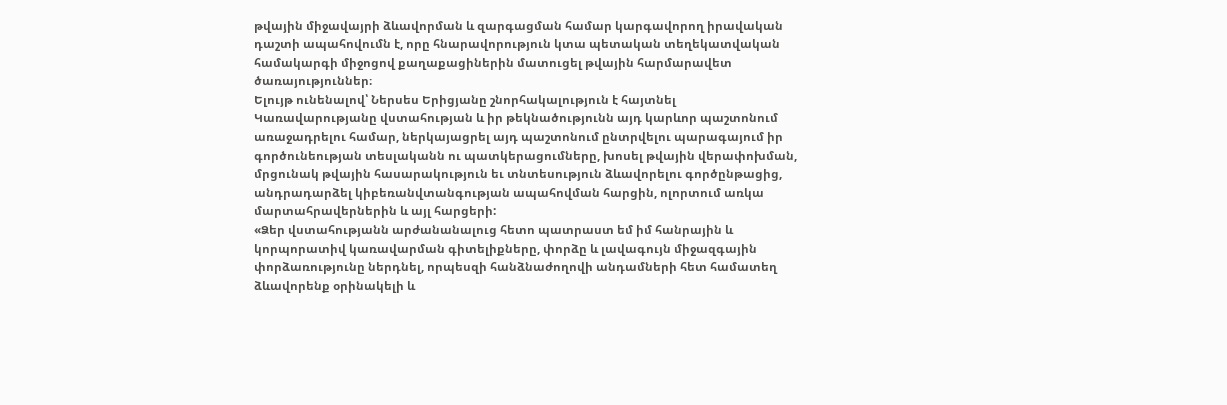թվային միջավայրի ձևավորման և զարգացման համար կարգավորող իրավական դաշտի ապահովումն է, որը հնարավորություն կտա պետական տեղեկատվական համակարգի միջոցով քաղաքացիներին մատուցել թվային հարմարավետ ծառայություններ։
Ելույթ ունենալով՝ Ներսես Երիցյանը շնորհակալություն է հայտնել Կառավարությանը վստահության և իր թեկնածությունն այդ կարևոր պաշտոնում առաջադրելու համար, ներկայացրել այդ պաշտոնում ընտրվելու պարագայում իր գործունեության տեսլականն ու պատկերացումները, խոսել թվային վերափոխման, մրցունակ թվային հասարակություն եւ տնտեսություն ձևավորելու գործընթացից, անդրադարձել կիբեռանվտանգության ապահովման հարցին, ոլորտում առկա մարտահրավերներին և այլ հարցերի:
«Ձեր վստահությանն արժանանալուց հետո պատրաստ եմ իմ հանրային և կորպորատիվ կառավարման գիտելիքները, փորձը և լավագույն միջազգային փորձառությունը ներդնել, որպեսզի հանձնաժողովի անդամների հետ համատեղ ձևավորենք օրինակելի և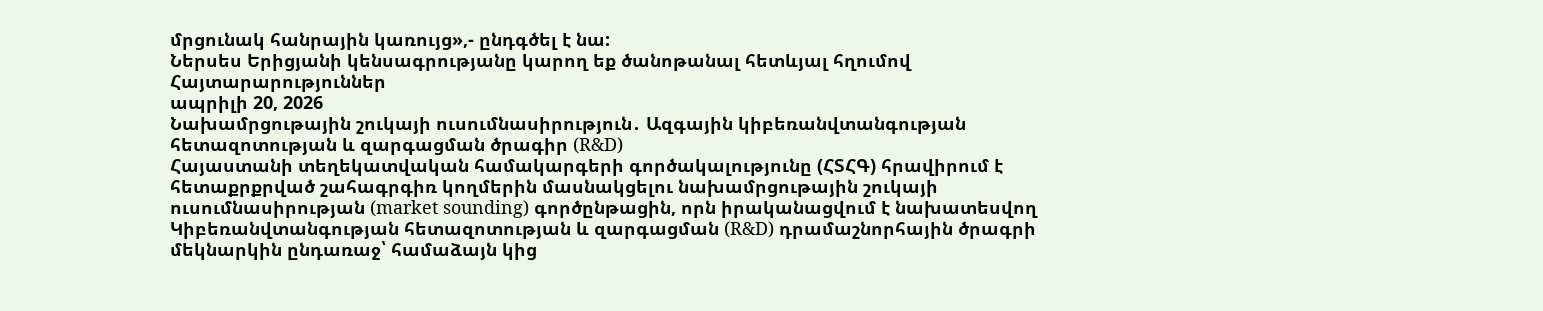մրցունակ հանրային կառույց»,- ընդգծել է նա:
Ներսես Երիցյանի կենսագրությանը կարող եք ծանոթանալ հետևյալ հղումով
Հայտարարություններ
ապրիլի 20, 2026
Նախամրցութային շուկայի ուսումնասիրություն․ Ազգային կիբեռանվտանգության հետազոտության և զարգացման ծրագիր (R&D)
Հայաստանի տեղեկատվական համակարգերի գործակալությունը (ՀՏՀԳ) հրավիրում է հետաքրքրված շահագրգիռ կողմերին մասնակցելու նախամրցութային շուկայի ուսումնասիրության (market sounding) գործընթացին, որն իրականացվում է նախատեսվող Կիբեռանվտանգության հետազոտության և զարգացման (R&D) դրամաշնորհային ծրագրի մեկնարկին ընդառաջ՝ համաձայն կից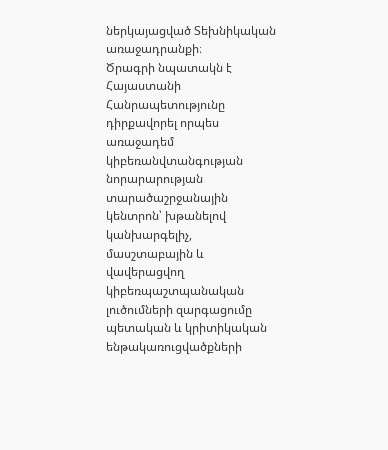ներկայացված Տեխնիկական առաջադրանքի։
Ծրագրի նպատակն է Հայաստանի Հանրապետությունը դիրքավորել որպես առաջադեմ կիբեռանվտանգության նորարարության տարածաշրջանային կենտրոն՝ խթանելով կանխարգելիչ, մասշտաբային և վավերացվող կիբեռպաշտպանական լուծումների զարգացումը պետական և կրիտիկական ենթակառուցվածքների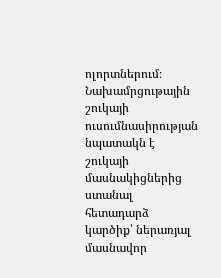ոլորտներում։
Նախամրցութային շուկայի ուսումնասիրության նպատակն է շուկայի մասնակիցներից ստանալ հետադարձ կարծիք՝ ներառյալ մասնավոր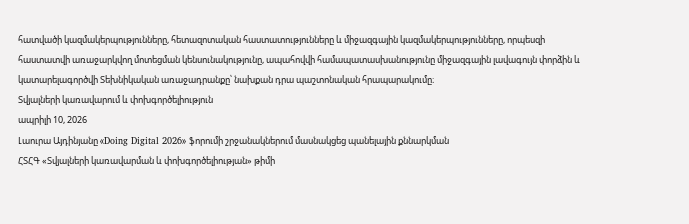հատվածի կազմակերպությունները, հետազոտական հաստատությունները և միջազգային կազմակերպությունները, որպեսզի հաստատվի առաջարկվող մոտեցման կենսունակությունը, ապահովվի համապատասխանությունը միջազգային լավագույն փորձին և կատարելագործվի Տեխնիկական առաջադրանքը՝ նախքան դրա պաշտոնական հրապարակումը։
Տվյալների կառավարում և փոխգործելիություն
ապրիլի 10, 2026
Լաուրա Այդինյանը «Doing Digital 2026» ֆորումի շրջանակներում մասնակցեց պանելային քննարկման
ՀՏՀԳ «Տվյալների կառավարման և փոխգործելիության» թիմի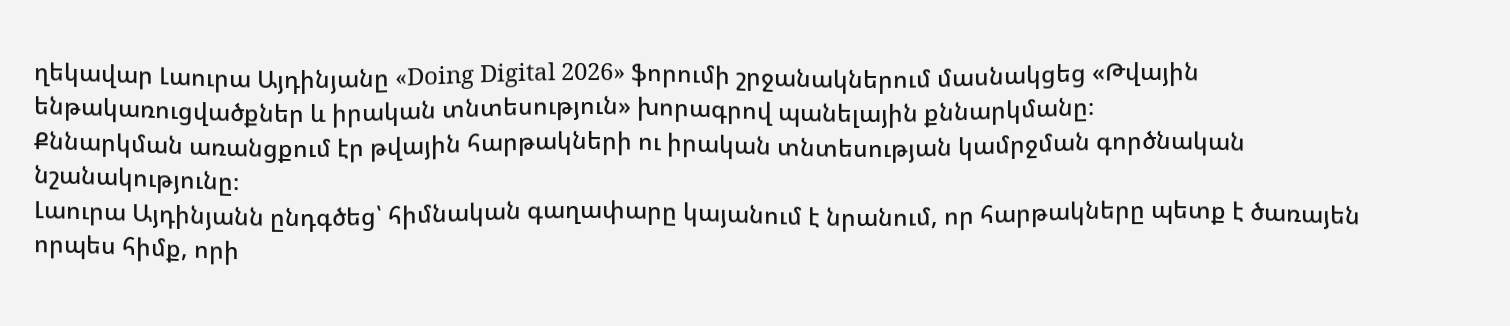ղեկավար Լաուրա Այդինյանը «Doing Digital 2026» ֆորումի շրջանակներում մասնակցեց «Թվային ենթակառուցվածքներ և իրական տնտեսություն» խորագրով պանելային քննարկմանը։
Քննարկման առանցքում էր թվային հարթակների ու իրական տնտեսության կամրջման գործնական նշանակությունը։
Լաուրա Այդինյանն ընդգծեց՝ հիմնական գաղափարը կայանում է նրանում, որ հարթակները պետք է ծառայեն որպես հիմք, որի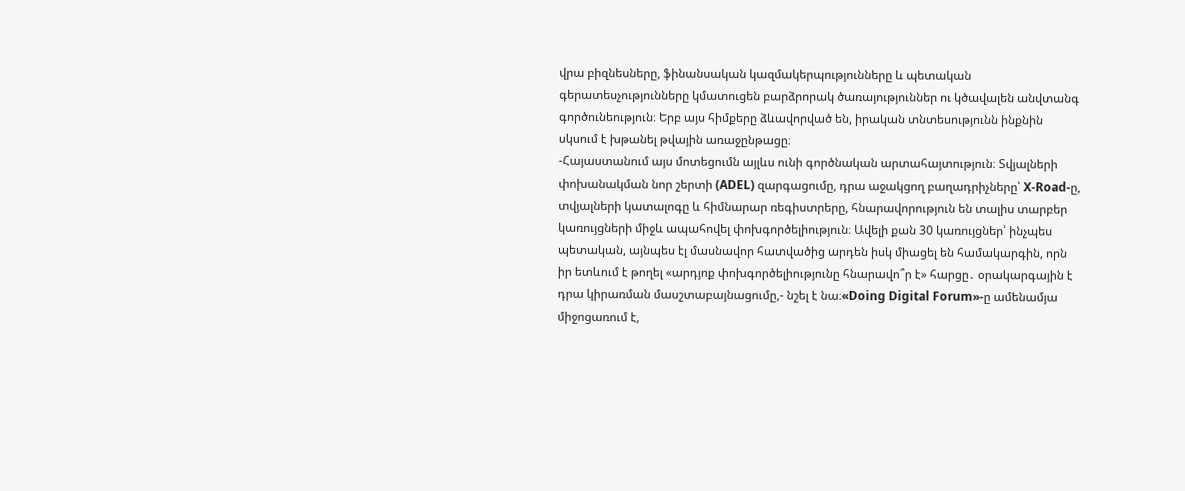վրա բիզնեսները, ֆինանսական կազմակերպությունները և պետական գերատեսչությունները կմատուցեն բարձրորակ ծառայություններ ու կծավալեն անվտանգ գործունեություն։ Երբ այս հիմքերը ձևավորված են, իրական տնտեսությունն ինքնին սկսում է խթանել թվային առաջընթացը։
-Հայաստանում այս մոտեցումն այլևս ունի գործնական արտահայտություն։ Տվյալների փոխանակման նոր շերտի (ADEL) զարգացումը, դրա աջակցող բաղադրիչները՝ X-Road-ը, տվյալների կատալոգը և հիմնարար ռեգիստրերը, հնարավորություն են տալիս տարբեր կառույցների միջև ապահովել փոխգործելիություն։ Ավելի քան 30 կառույցներ՝ ինչպես պետական, այնպես էլ մասնավոր հատվածից արդեն իսկ միացել են համակարգին, որն իր ետևում է թողել «արդյոք փոխգործելիությունը հնարավո՞ր է» հարցը․ օրակարգային է դրա կիրառման մասշտաբայնացումը,- նշել է նա։«Doing Digital Forum»-ը ամենամյա միջոցառում է,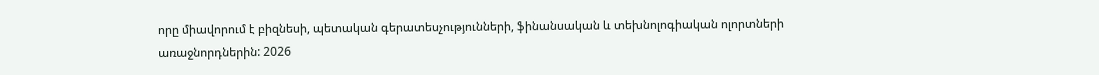որը միավորում է բիզնեսի, պետական գերատեսչությունների, ֆինանսական և տեխնոլոգիական ոլորտների առաջնորդներին: 2026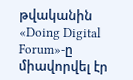թվականին «Doing Digital Forum»-ը միավորվել էր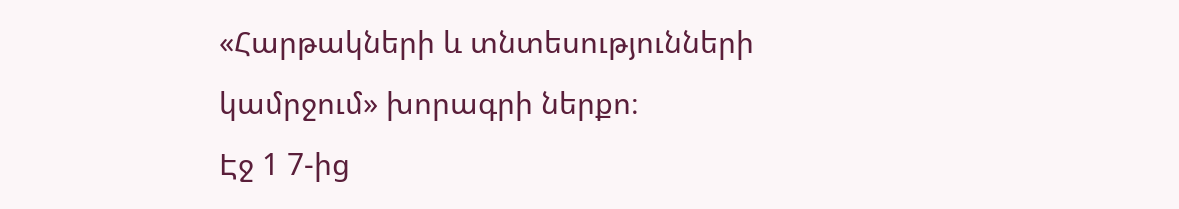«Հարթակների և տնտեսությունների կամրջում» խորագրի ներքո։
Էջ 1 7-ից